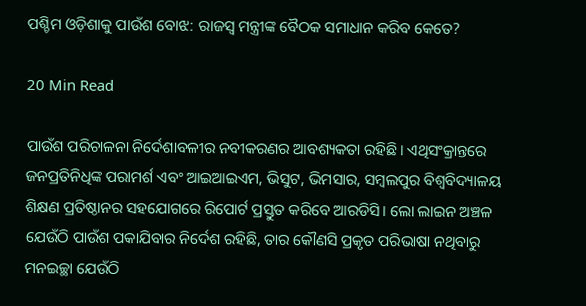ପଶ୍ଚିମ ଓଡ଼ିଶାକୁ ପାଉଁଶ ବୋଝ: ରାଜସ୍ବ ମନ୍ତ୍ରୀଙ୍କ ବୈଠକ ସମାଧାନ କରିବ କେତେ?

20 Min Read

ପାଉଁଶ ପରିଚାଳନା ନିର୍ଦେଶାବଳୀର ନବୀକରଣର ଆବଶ୍ୟକତା ରହିଛି। ଏଥିସଂକ୍ରାନ୍ତରେ ଜନପ୍ରତିନିଧିଙ୍କ ପରାମର୍ଶ ଏବଂ ଆଇଆଇଏମ, ଭିସୁଟ, ଭିମସାର, ସମ୍ବଲପୁର ବିଶ୍ବବିଦ୍ୟାଳୟ ଶିକ୍ଷଣ ପ୍ରତିଷ୍ଠାନର ସହଯୋଗରେ ରିପୋର୍ଟ ପ୍ରସ୍ତୁତ କରିବେ ଆରଡିସି। ଲୋ ଲାଇନ ଅଞ୍ଚଳ ଯେଉଁଠି ପାଉଁଶ ପକାଯିବାର ନିର୍ଦେଶ ରହିଛି, ତାର କୌଣସି ପ୍ରକୃତ ପରିଭାଷା ନଥିବାରୁ ମନଇଚ୍ଛା ଯେଉଁଠି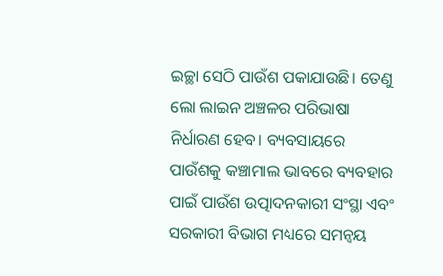ଇଚ୍ଛା ସେଠି ପାଉଁଶ ପକାଯାଉଛି। ତେଣୁ ଲୋ ଲାଇନ ଅଞ୍ଚଳର ପରିଭାଷା ନିର୍ଧାରଣ ହେବ। ବ୍ୟବସାୟରେ ପାଉଁଶକୁ କଞ୍ଚାମାଲ ଭାବରେ ବ୍ୟବହାର ପାଇଁ ପାଉଁଶ ଉତ୍ପାଦନକାରୀ ସଂସ୍ଥା ଏବଂ ସରକାରୀ ବିଭାଗ ମଧ୍ୟରେ ସମନ୍ବୟ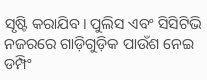ସୃଷ୍ଟି କରାଯିବ। ପୁଲିସ ଏବଂ ସିସିଟିଭି ନଜରରେ ଗାଡ଼ିଗୁଡ଼ିକ ପାଉଁଶ ନେଇ ଡମ୍ପିଂ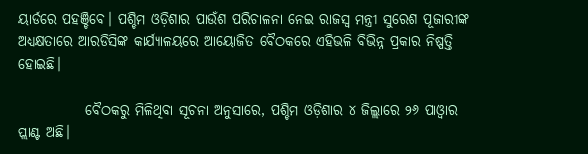ୟାର୍ଡରେ ପହଞ୍ଚିବେ। ପଶ୍ଚିମ ଓଡ଼ିଶାର ପାଉଁଶ ପରିଚାଳନା ନେଇ ରାଜସ୍ବ ମନ୍ତ୍ରୀ ସୁରେଶ ପୂଜାରୀଙ୍କ ଅଧ୍ୟକ୍ଷତାରେ ଆରଡିସିଙ୍କ କାର୍ଯ୍ୟାଳୟରେ ଆୟୋଜିତ ବୈଠକରେ ଏହିଭଳି ବିଭିନ୍ନ ପ୍ରକାର ନିଷ୍ପତ୍ତି ହୋଇଛି।

            ବୈଠକରୁ ମିଳିଥିବା ସୂଚନା ଅନୁସାରେ, ପଶ୍ଚିମ ଓଡ଼ିଶାର ୪ ଜିଲ୍ଲାରେ ୨୬ ପାଓ୍ବାର ପ୍ଲାଣ୍ଟ ଅଛି।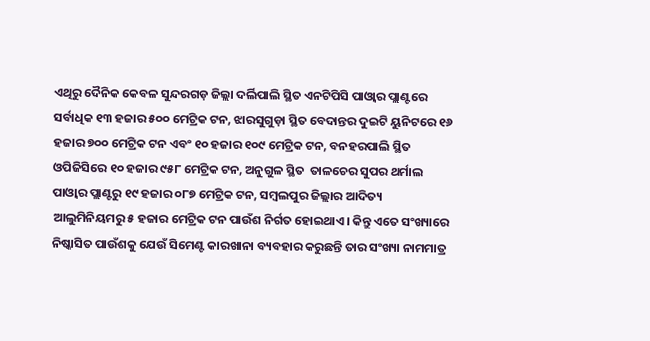ଏଥିରୁ ଦୈନିକ କେବଳ ସୁନ୍ଦରଗଡ଼ ଜିଲ୍ଲା ଦର୍ଲିପାଲି ସ୍ଥିତ ଏନଟିପିସି ପାଓ୍ବାର ପ୍ଲାଣ୍ଟରେ ସର୍ବାଧିକ ୧୩ ହଜାର ୫୦୦ ମେଟ୍ରିକ ଟନ, ଝାରସୁଗୁଡ଼ା ସ୍ଥିତ ବେଦାନ୍ତର ଦୁଇଟି ୟୁନିଟରେ ୧୬ ହଜାର ୭୦୦ ମେଟ୍ରିକ ଟନ ଏବଂ ୧୦ ହଜାର ୧୦୯ ମେଟ୍ରିକ ଟନ, ବନହରପାଲି ସ୍ଥିତ ଓପିଜିସିରେ ୧୦ ହଜାର ୯୫୮ ମେଟ୍ରିକ ଟନ, ଅନୁଗୁଳ ସ୍ଥିତ  ତାଳଚେର ସୁପର ଥର୍ମାଲ ପାଓ୍ବାର ପ୍ଲାଣ୍ଟରୁ ୧୯ ହଜାର ୦୮୭ ମେଟ୍ରିକ ଟନ, ସମ୍ବଲପୁର ଜିଲ୍ଲାର ଆଦିତ୍ୟ ଆଲୁମିନିୟମରୁ ୫ ହଜାର ମେଟ୍ରିକ ଟନ ପାଉଁଶ ନିର୍ଗତ ହୋଇଥାଏ। କିନ୍ତୁ ଏତେ ସଂଖ୍ୟାରେ ନିଷ୍କାସିତ ପାଉଁଶକୁ ଯେଉଁ ସିମେଣ୍ଟ କାରଖାନା ବ୍ୟବହାର କରୁଛନ୍ତି ତାର ସଂଖ୍ୟା ନାମମାତ୍ର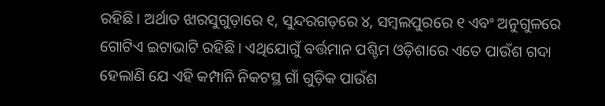ରହିଛି। ଅର୍ଥାତ ଝାରସୁଗୁଡ଼ାରେ ୧, ସୁନ୍ଦରଗଡ଼ରେ ୪, ସମ୍ବଲପୁରରେ ୧ ଏବଂ ଅନୁଗୁଳରେ ଗୋଟିଏ ଇଟାଭାଟି ରହିଛି। ଏଥିଯୋଗୁଁ ବର୍ତ୍ତମାନ ପଶ୍ଚିମ ଓଡ଼ିଶାରେ ଏତେ ପାଉଁଶ ଗଦା ହେଲାଣି ଯେ ଏହି କମ୍ପାନି ନିକଟସ୍ଥ ଗାଁ ଗୁଡ଼ିକ ପାଉଁଶ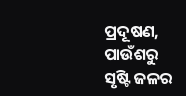ପ୍ରଦୂଷଣ, ପାଉଁଶରୁ ସୃଷ୍ଟି ଜଳର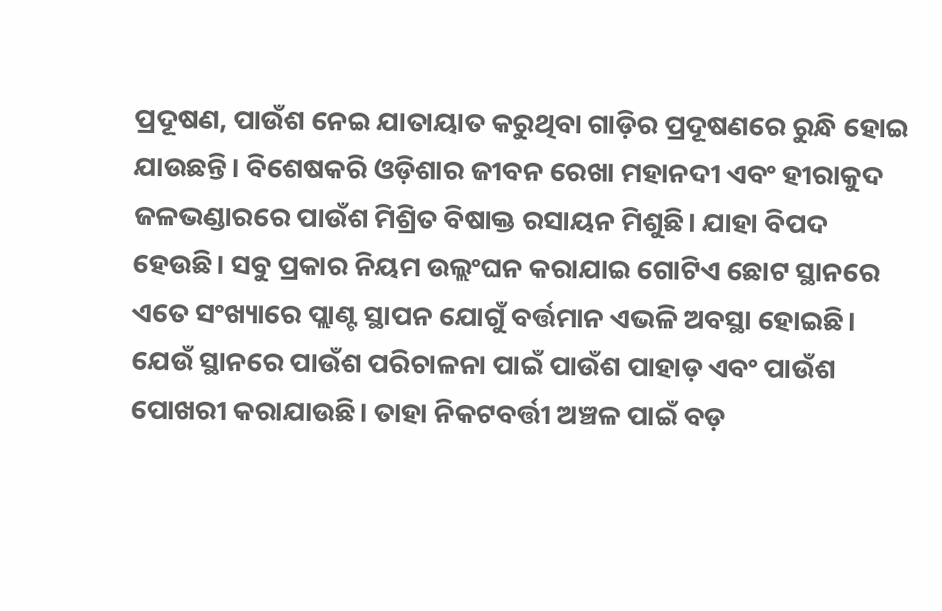ପ୍ରଦୂଷଣ, ପାଉଁଶ ନେଇ ଯାତାୟାତ କରୁଥିବା ଗାଡ଼ିର ପ୍ରଦୂଷଣରେ ରୁନ୍ଧି ହୋଇ ଯାଉଛନ୍ତି। ବିଶେଷକରି ଓଡ଼ିଶାର ଜୀବନ ରେଖା ମହାନଦୀ ଏବଂ ହୀରାକୁଦ ଜଳଭଣ୍ଡାରରେ ପାଉଁଶ ମିଶ୍ରିତ ବିଷାକ୍ତ ରସାୟନ ମିଶୁଛି। ଯାହା ବିପଦ ହେଉଛି। ସବୁ ପ୍ରକାର ନିୟମ ଉଲ୍ଲଂଘନ କରାଯାଇ ଗୋଟିଏ ଛୋଟ ସ୍ଥାନରେ ଏତେ ସଂଖ୍ୟାରେ ପ୍ଲାଣ୍ଟ ସ୍ଥାପନ ଯୋଗୁଁ ବର୍ତ୍ତମାନ ଏଭଳି ଅବସ୍ଥା ହୋଇଛି। ଯେଉଁ ସ୍ଥାନରେ ପାଉଁଶ ପରିଚାଳନା ପାଇଁ ପାଉଁଶ ପାହାଡ଼ ଏବଂ ପାଉଁଶ ପୋଖରୀ କରାଯାଉଛି। ତାହା ନିକଟବର୍ତ୍ତୀ ଅଞ୍ଚଳ ପାଇଁ ବଡ଼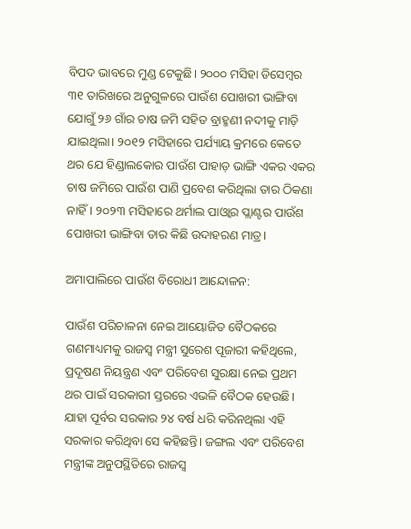ବିପଦ ଭାବରେ ମୁଣ୍ଡ ଟେକୁଛି। ୨୦୦୦ ମସିହା ଡିସେମ୍ବର ୩୧ ତାରିଖରେ ଅନୁଗୁଳରେ ପାଉଁଶ ପୋଖରୀ ଭାଙ୍ଗିବା ଯୋଗୁଁ ୨୬ ଗାଁର ଚାଷ ଜମି ସହିତ ବ୍ରାହ୍ମଣୀ ନଦୀକୁ ମାଡ଼ି ଯାଇଥିଲା। ୨୦୧୨ ମସିହାରେ ପର୍ଯ୍ୟାୟ କ୍ରମରେ କେତେ ଥର ଯେ ହିଣ୍ଡାଲକୋର ପାଉଁଶ ପାହାଡ଼ ଭାଙ୍ଗି ଏକର ଏକର ଚାଷ ଜମିରେ ପାଉଁଶ ପାଣି ପ୍ରବେଶ କରିଥିଲା ତାର ଠିକଣା ନାହିଁ। ୨୦୨୩ ମସିହାରେ ଥର୍ମାଲ ପାଓ୍ବାର ପ୍ଲାଣ୍ଟର ପାଉଁଶ ପୋଖରୀ ଭାଙ୍ଗିବା ତାର କିଛି ଉଦାହରଣ ମାତ୍ର।

ଅମାପାଲିରେ ପାଉଁଶ ବିରୋଧୀ ଆନ୍ଦୋଳନ:

ପାଉଁଶ ପରିଚାଳନା ନେଇ ଆୟୋଜିତ ବୈଠକରେ ଗଣମାଧ୍ୟମକୁ ରାଜସ୍ବ ମନ୍ତ୍ରୀ ସୁରେଶ ପୂଜାରୀ କହିଥିଲେ, ପ୍ରଦୂଷଣ ନିୟନ୍ତ୍ରଣ ଏବଂ ପରିବେଶ ସୁରକ୍ଷା ନେଇ ପ୍ରଥମ ଥର ପାଇଁ ସରକାରୀ ସ୍ତରରେ ଏଭଳି ବୈଠକ ହେଉଛି। ଯାହା ପୂର୍ବର ସରକାର ୨୪ ବର୍ଷ ଧରି କରିନଥିଲା ଏହି ସରକାର କରିଥିବା ସେ କହିଛନ୍ତି। ଜଙ୍ଗଲ ଏବଂ ପରିବେଶ ମନ୍ତ୍ରୀଙ୍କ ଅନୁପସ୍ଥିତିରେ ରାଜସ୍ବ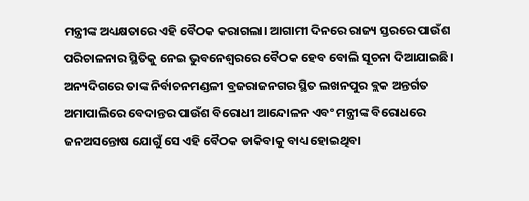ମନ୍ତ୍ରୀଙ୍କ ଅଧ୍ୟକ୍ଷତାରେ ଏହି ବୈଠକ କରାଗଲା। ଆଗାମୀ ଦିନରେ ରାଜ୍ୟ ସ୍ତରରେ ପାଉଁଶ ପରିଚାଳନାର ସ୍ଥିତିକୁ ନେଇ ଭୁବନେଶ୍ବରରେ ବୈଠକ ହେବ ବୋଲି ସୂଚନା ଦିଆଯାଇଛି। ଅନ୍ୟଦିଗରେ ତାଙ୍କ ନିର୍ବାଚନମଣ୍ଡଳୀ ବ୍ରଜରାଜନଗର ସ୍ଥିତ ଲଖନପୁର ବ୍ଲକ ଅନ୍ତର୍ଗତ ଅମାପାଲିରେ ବେଦାନ୍ତର ପାଉଁଶ ବିରୋଧୀ ଆନ୍ଦୋଳନ ଏବଂ ମନ୍ତ୍ରୀଙ୍କ ବିରୋଧରେ ଜନଅସନ୍ତୋଷ ଯୋଗୁଁ ସେ ଏହି ବୈଠକ ଡାକିବାକୁ ବାଧ୍ୟ ହୋଇଥିବା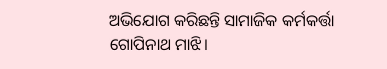ଅଭିଯୋଗ କରିଛନ୍ତି ସାମାଜିକ କର୍ମକର୍ତ୍ତା ଗୋପିନାଥ ମାଝି।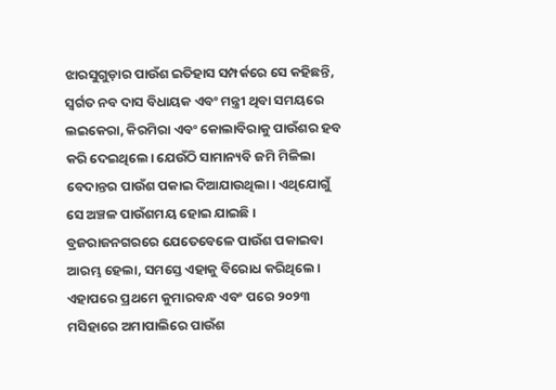ଝାରସୁଗୁଡ଼ାର ପାଉଁଶ ଇତିହାସ ସମ୍ପର୍କରେ ସେ କହିଛନ୍ତି, ସ୍ବର୍ଗତ ନବ ଦାସ ବିଧାୟକ ଏବଂ ମନ୍ତ୍ରୀ ଥିବା ସମୟରେ ଲଇକେରା, କିରମିରା ଏବଂ କୋଲାବିରାକୁ ପାଉଁଶର ହବ କରି ଦେଇଥିଲେ। ଯେଉଁଠି ସାମାନ୍ୟବି ଜମି ମିଳିଲା ବେଦାନ୍ତର ପାଉଁଶ ପକାଇ ଦିଆଯାଉଥିଲା। ଏଥିଯୋଗୁଁ ସେ ଅଞ୍ଚଳ ପାଉଁଶମୟ ହୋଇ ଯାଇଛି। ବ୍ରଜରାଜନଗରରେ ଯେତେବେଳେ ପାଉଁଶ ପକାଇବା ଆରମ୍ଭ ହେଲା, ସମସ୍ତେ ଏହାକୁ ବିରୋଧ କରିଥିଲେ। ଏହାପରେ ପ୍ରଥମେ କୁମାରବନ୍ଧ ଏବଂ ପରେ ୨୦୨୩ ମସିହାରେ ଅମାପାଲିରେ ପାଉଁଶ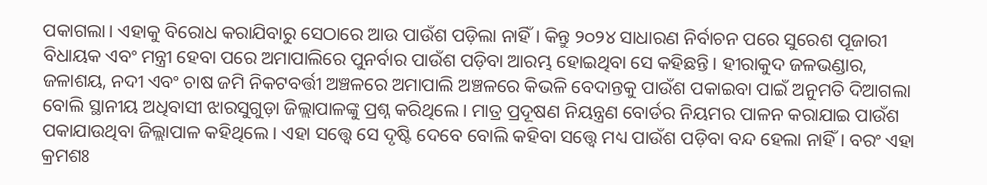ପକାଗଲା। ଏହାକୁ ବିରୋଧ କରାଯିବାରୁ ସେଠାରେ ଆଉ ପାଉଁଶ ପଡ଼ିଲା ନାହିଁ। କିନ୍ତୁ ୨୦୨୪ ସାଧାରଣ ନିର୍ବାଚନ ପରେ ସୁରେଶ ପୂଜାରୀ ବିଧାୟକ ଏବଂ ମନ୍ତ୍ରୀ ହେବା ପରେ ଅମାପାଲିରେ ପୁନର୍ବାର ପାଉଁଶ ପଡ଼ିବା ଆରମ୍ଭ ହୋଇଥିବା ସେ କହିଛନ୍ତି। ହୀରାକୁଦ ଜଳଭଣ୍ଡାର, ଜଳାଶୟ, ନଦୀ ଏବଂ ଚାଷ ଜମି ନିକଟବର୍ତ୍ତୀ ଅଞ୍ଚଳରେ ଅମାପାଲି ଅଞ୍ଚଳରେ କିଭଳି ବେଦାନ୍ତକୁ ପାଉଁଶ ପକାଇବା ପାଇଁ ଅନୁମତି ଦିଆଗଲା ବୋଲି ସ୍ଥାନୀୟ ଅଧିବାସୀ ଝାରସୁଗୁଡ଼ା ଜିଲ୍ଲାପାଳଙ୍କୁ ପ୍ରଶ୍ନ କରିଥିଲେ। ମାତ୍ର ପ୍ରଦୂଷଣ ନିୟନ୍ତ୍ରଣ ବୋର୍ଡର ନିୟମର ପାଳନ କରାଯାଇ ପାଉଁଶ ପକାଯାଉଥିବା ଜିଲ୍ଲାପାଳ କହିଥିଲେ। ଏହା ସତ୍ତ୍ବେ ସେ ଦୃଷ୍ଟି ଦେବେ ବୋଲି କହିବା ସତ୍ତ୍ବେ ମଧ୍ୟ ପାଉଁଶ ପଡ଼ିବା ବନ୍ଦ ହେଲା ନାହିଁ। ବରଂ ଏହା କ୍ରମଶଃ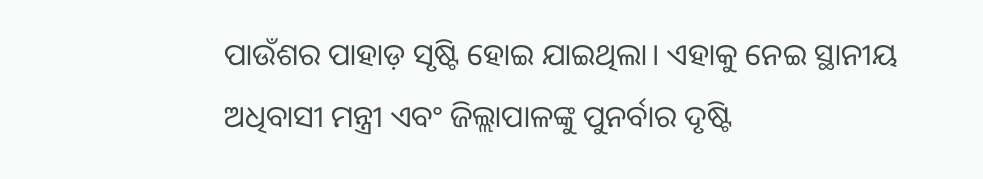ପାଉଁଶର ପାହାଡ଼ ସୃଷ୍ଟି ହୋଇ ଯାଇଥିଲା। ଏହାକୁ ନେଇ ସ୍ଥାନୀୟ ଅଧିବାସୀ ମନ୍ତ୍ରୀ ଏବଂ ଜିଲ୍ଲାପାଳଙ୍କୁ ପୁନର୍ବାର ଦୃଷ୍ଟି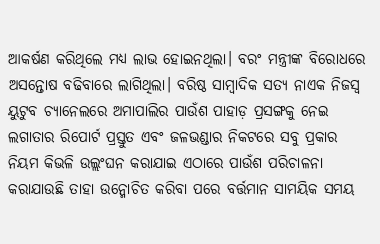ଆକର୍ଷଣ କରିଥିଲେ ମଧ୍ୟ ଲାଭ ହୋଇନଥିଲା। ବରଂ ମନ୍ତ୍ରୀଙ୍କ ବିରୋଧରେ ଅସନ୍ତୋଷ ବଢିବାରେ ଲାଗିଥିଲା। ବରିଷ୍ଠ ସାମ୍ବାଦିକ ସତ୍ୟ ନାଏକ ନିଜସ୍ବ ୟୁଟୁବ ଚ୍ୟାନେଲରେ ଅମାପାଲିର ପାଉଁଶ ପାହାଡ଼ ପ୍ରସଙ୍ଗକୁ ନେଇ ଲଗାତାର ରିପୋର୍ଟ ପ୍ରସ୍ତୁତ ଏବଂ ଜଳଭଣ୍ଡାର ନିକଟରେ ସବୁ ପ୍ରକାର ନିୟମ କିଭଳି ଉଲ୍ଲଂଘନ କରାଯାଇ ଏଠାରେ ପାଉଁଶ ପରିଚାଳନା କରାଯାଉଛି ତାହା ଉନ୍ମୋଚିତ କରିବା ପରେ ବର୍ତ୍ତମାନ ସାମୟିକ ସମୟ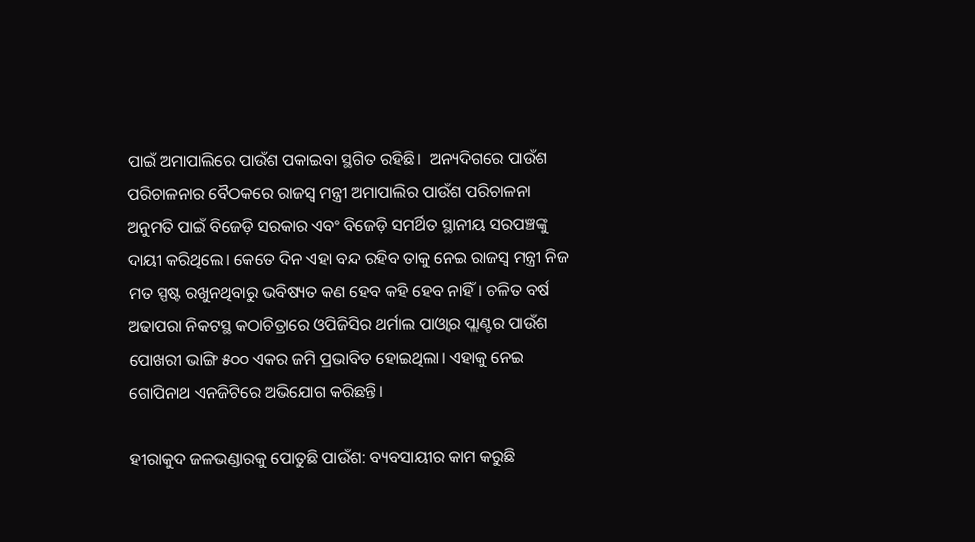ପାଇଁ ଅମାପାଲିରେ ପାଉଁଶ ପକାଇବା ସ୍ଥଗିତ ରହିଛି।  ଅନ୍ୟଦିଗରେ ପାଉଁଶ ପରିଚାଳନାର ବୈଠକରେ ରାଜସ୍ବ ମନ୍ତ୍ରୀ ଅମାପାଲିର ପାଉଁଶ ପରିଚାଳନା ଅନୁମତି ପାଇଁ ବିଜେଡ଼ି ସରକାର ଏବଂ ବିଜେଡ଼ି ସମର୍ଥିତ ସ୍ଥାନୀୟ ସରପଞ୍ଚଙ୍କୁ ଦାୟୀ କରିଥିଲେ। କେତେ ଦିନ ଏହା ବନ୍ଦ ରହିବ ତାକୁ ନେଇ ରାଜସ୍ବ ମନ୍ତ୍ରୀ ନିଜ ମତ ସ୍ପଷ୍ଟ ରଖୁନଥିବାରୁ ଭବିଷ୍ୟତ କଣ ହେବ କହି ହେବ ନାହିଁ। ଚଳିତ ବର୍ଷ ଅଢାପରା ନିକଟସ୍ଥ କଠାଚିତ୍ରାରେ ଓପିଜିସିର ଥର୍ମାଲ ପାଓ୍ବାର ପ୍ଲାଣ୍ଟର ପାଉଁଶ ପୋଖରୀ ଭାଙ୍ଗି ୫୦୦ ଏକର ଜମି ପ୍ରଭାବିତ ହୋଇଥିଲା। ଏହାକୁ ନେଇ ଗୋପିନାଥ ଏନଜିଟିରେ ଅଭିଯୋଗ କରିଛନ୍ତି।

ହୀରାକୁଦ ଜଳଭଣ୍ଡାରକୁ ପୋତୁଛି ପାଉଁଶ: ବ୍ୟବସାୟୀର କାମ କରୁଛି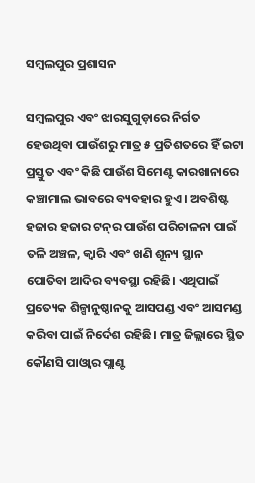ସମ୍ବଲପୁର ପ୍ରଶାସନ

ସମ୍ବଲପୁର ଏବଂ ଝାରସୁଗୁଡ଼ାରେ ନିର୍ଗତ ହେଉଥିବା ପାଉଁଶରୁ ମାତ୍ର ୫ ପ୍ରତିଶତରେ ହିଁ ଇଟା ପ୍ରସ୍ତୁତ ଏବଂ କିଛି ପାଉଁଶ ସିମେଣ୍ଟ କାରଖାନାରେ କଞ୍ଚାମାଲ ଭାବରେ ବ୍ୟବହାର ହୁଏ। ଅବଶିଷ୍ଟ ହଜାର ହଜାର ଟନ୍‌ର ପାଉଁଶ ପରିଚାଳନା ପାଇଁ ତଳି ଅଞ୍ଚଳ, କ୍ବାରି ଏବଂ ଖଣି ଶୂନ୍ୟ ସ୍ଥାନ ପୋତିବା ଆଦିର ବ୍ୟବସ୍ଥା ରହିଛି। ଏଥିପାଇଁ ପ୍ରତ୍ୟେକ ଶିଳ୍ପାନୁଷ୍ଠାନକୁ ଆସପଣ୍ଡ ଏବଂ ଆସମଣ୍ଡ କରିବା ପାଇଁ ନିର୍ଦେଶ ରହିଛି। ମାତ୍ର ଜିଲ୍ଲାରେ ସ୍ଥିତ କୌଣସି ପାଓ୍ବାର ପ୍ଲାଣ୍ଟ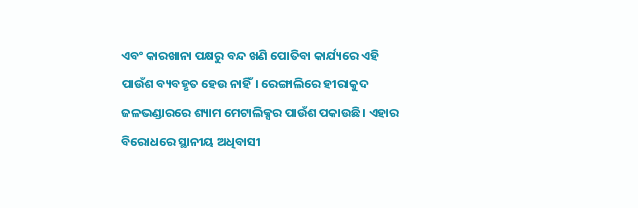ଏବଂ କାରଖାନା ପକ୍ଷରୁ ବନ୍ଦ ଖଣି ପୋତିବା କାର୍ଯ୍ୟରେ ଏହି ପାଉଁଶ ବ୍ୟବହୃତ ହେଉ ନାହିଁ। ରେଙ୍ଗାଲିରେ ହୀରାକୁଦ ଜଳଭଣ୍ଡାରରେ ଶ୍ୟାମ ମେଟାଲିକ୍ସର ପାଉଁଶ ପକାଉଛି। ଏହାର ବିରୋଧରେ ସ୍ଥାନୀୟ ଅଧିବାସୀ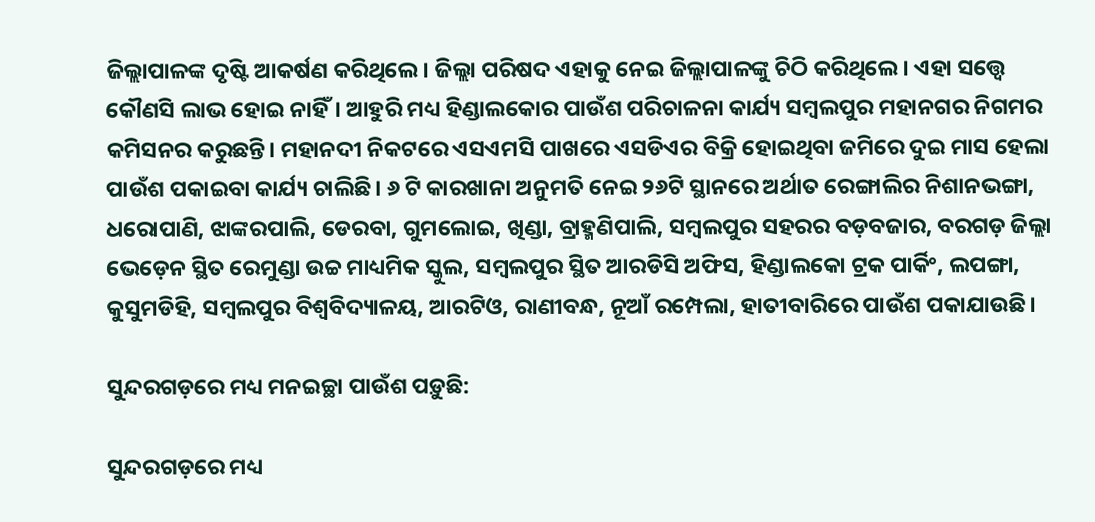ଜିଲ୍ଲାପାଳଙ୍କ ଦୃଷ୍ଟି ଆକର୍ଷଣ କରିଥିଲେ। ଜିଲ୍ଲା ପରିଷଦ ଏହାକୁ ନେଇ ଜିଲ୍ଲାପାଳଙ୍କୁ ଚିଠି କରିଥିଲେ। ଏହା ସତ୍ତ୍ବେ କୌଣସି ଲାଭ ହୋଇ ନାହିଁ। ଆହୁରି ମଧ୍ୟ ହିଣ୍ଡାଲକୋର ପାଉଁଶ ପରିଚାଳନା କାର୍ଯ୍ୟ ସମ୍ବଲପୁର ମହାନଗର ନିଗମର କମିସନର କରୁଛନ୍ତି। ମହାନଦୀ ନିକଟରେ ଏସଏମସି ପାଖରେ ଏସଡିଏର ବିକ୍ରି ହୋଇଥିବା ଜମିରେ ଦୁଇ ମାସ ହେଲା ପାଉଁଶ ପକାଇବା କାର୍ଯ୍ୟ ଚାଲିଛି। ୬ ଟି କାରଖାନା ଅନୁମତି ନେଇ ୨୬ଟି ସ୍ଥାନରେ ଅର୍ଥାତ ରେଙ୍ଗାଲିର ନିଶାନଭଙ୍ଗା, ଧରୋପାଣି, ଝାଙ୍କରପାଲି, ଡେରବା, ଗୁମଲୋଇ, ଖିଣ୍ଡା, ବ୍ରାହ୍ମଣିପାଲି, ସମ୍ବଲପୁର ସହରର ବଡ଼ବଜାର, ବରଗଡ଼ ଜିଲ୍ଲା ଭେଡ଼େନ ସ୍ଥିତ ରେମୁଣ୍ଡା ଉଚ୍ଚ ମାଧ୍ୟମିକ ସ୍କୁଲ, ସମ୍ବଲପୁର ସ୍ଥିତ ଆରଡିସି ଅଫିସ, ହିଣ୍ଡାଲକୋ ଟ୍ରକ ପାର୍କିଂ, ଲପଙ୍ଗା, କୁସୁମଡିହି, ସମ୍ବଲପୁର ବିଶ୍ବବିଦ୍ୟାଳୟ, ଆରଟିଓ, ରାଣୀବନ୍ଧ, ନୂଆଁ ରମ୍ପେଲା, ହାତୀବାରିରେ ପାଉଁଶ ପକାଯାଉଛି।

ସୁନ୍ଦରଗଡ଼ରେ ମଧ୍ୟ ମନଇଚ୍ଛା ପାଉଁଶ ପଡ଼ୁଛି:

ସୁନ୍ଦରଗଡ଼ରେ ମଧ୍ୟ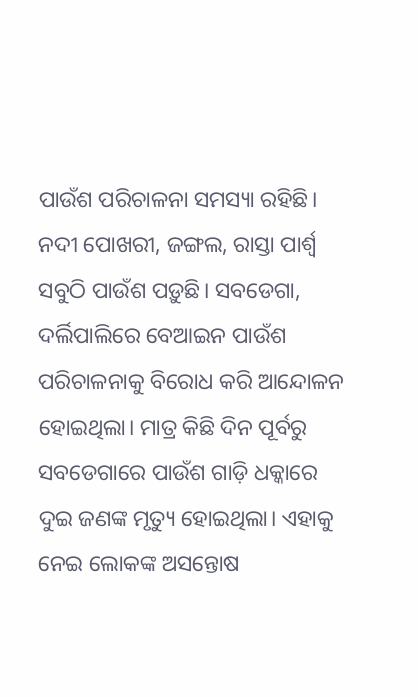ପାଉଁଶ ପରିଚାଳନା ସମସ୍ୟା ରହିଛି। ନଦୀ ପୋଖରୀ, ଜଙ୍ଗଲ, ରାସ୍ତା ପାର୍ଶ୍ବ ସବୁଠି ପାଉଁଶ ପଡ଼ୁଛି। ସବଡେଗା, ଦର୍ଲିପାଲିରେ ବେଆଇନ ପାଉଁଶ ପରିଚାଳନାକୁ ବିରୋଧ କରି ଆନ୍ଦୋଳନ ହୋଇଥିଲା। ମାତ୍ର କିଛି ଦିନ ପୂର୍ବରୁ ସବଡେଗାରେ ପାଉଁଶ ଗାଡ଼ି ଧକ୍କାରେ ଦୁଇ ଜଣଙ୍କ ମୃତ୍ୟୁ ହୋଇଥିଲା। ଏହାକୁ ନେଇ ଲୋକଙ୍କ ଅସନ୍ତୋଷ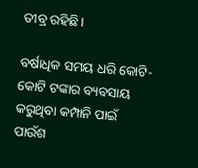ତୀବ୍ର ରହିଛି।

ବର୍ଷାଧିକ ସମୟ ଧରି କୋଟି-କୋଟି ଟଙ୍କାର ବ୍ୟବସାୟ କରୁଥିବା କମ୍ପାନି ପାଇଁ ପାଉଁଶ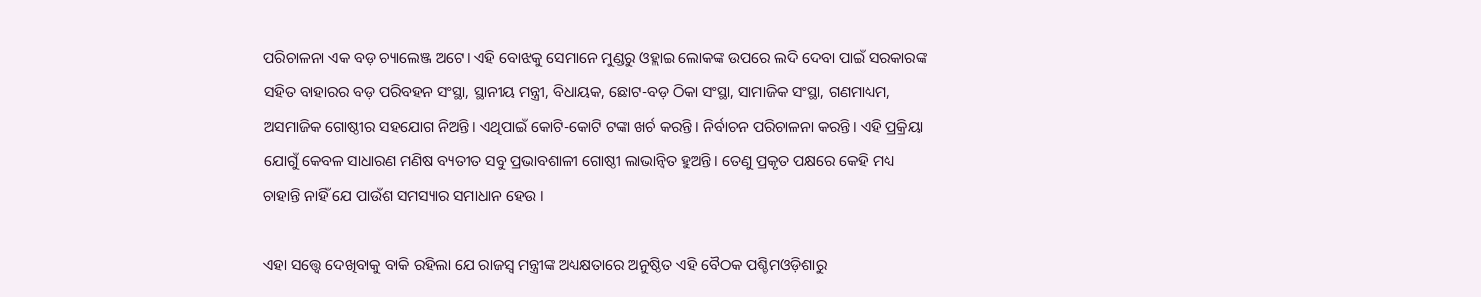ପରିଚାଳନା ଏକ ବଡ଼ ଚ୍ୟାଲେଞ୍ଜ ଅଟେ। ଏହି ବୋଝକୁ ସେମାନେ ମୁଣ୍ଡରୁ ଓହ୍ଲାଇ ଲୋକଙ୍କ ଉପରେ ଲଦି ଦେବା ପାଇଁ ସରକାରଙ୍କ ସହିତ ବାହାରର ବଡ଼ ପରିବହନ ସଂସ୍ଥା, ସ୍ଥାନୀୟ ମନ୍ତ୍ରୀ, ବିଧାୟକ, ଛୋଟ-ବଡ଼ ଠିକା ସଂସ୍ଥା, ସାମାଜିକ ସଂସ୍ଥା, ଗଣମାଧ୍ୟମ, ଅସମାଜିକ ଗୋଷ୍ଠୀର ସହଯୋଗ ନିଅନ୍ତି। ଏଥିପାଇଁ କୋଟି-କୋଟି ଟଙ୍କା ଖର୍ଚ କରନ୍ତି। ନିର୍ବାଚନ ପରିଚାଳନା କରନ୍ତି। ଏହି ପ୍ରକ୍ରିୟା ଯୋଗୁଁ କେବଳ ସାଧାରଣ ମଣିଷ ବ୍ୟତୀତ ସବୁ ପ୍ରଭାବଶାଳୀ ଗୋଷ୍ଠୀ ଲାଭାନ୍ବିତ ହୁଅନ୍ତି। ତେଣୁ ପ୍ରକୃତ ପକ୍ଷରେ କେହି ମଧ୍ୟ ଚାହାନ୍ତି ନାହିଁ ଯେ ପାଉଁଶ ସମସ୍ୟାର ସମାଧାନ ହେଉ ।

ଏହା ସତ୍ତ୍ବେ ଦେଖିବାକୁ ବାକି ରହିଲା ଯେ ରାଜସ୍ବ ମନ୍ତ୍ରୀଙ୍କ ଅଧ୍ୟକ୍ଷତାରେ ଅନୁଷ୍ଠିତ ଏହି ବୈଠକ ପଶ୍ଚିମଓଡ଼ିଶାରୁ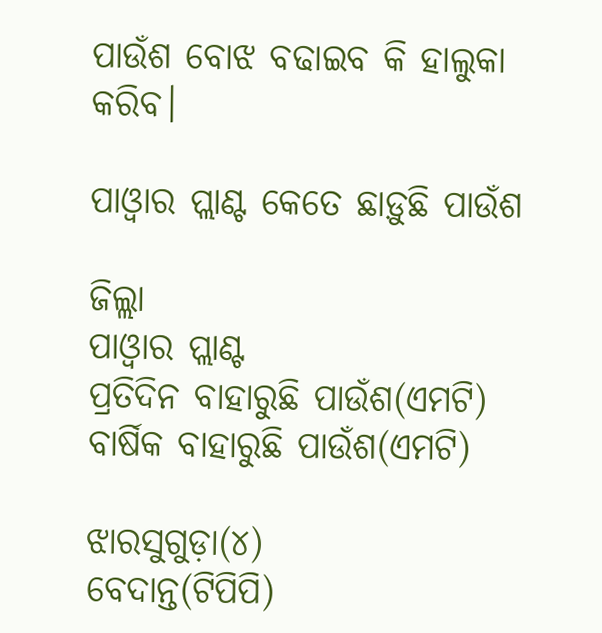ପାଉଁଶ ବୋଝ ବଢାଇବ କି ହାଲୁକା କରିବ।

ପାଓ୍ବାର ପ୍ଲାଣ୍ଟ କେତେ ଛାଡ଼ୁଛି ପାଉଁଶ

ଜିଲ୍ଲା                               ପାଓ୍ବାର ପ୍ଲାଣ୍ଟ                                   ପ୍ରତିଦିନ ବାହାରୁଛି ପାଉଁଶ(ଏମଟି)                     ବାର୍ଷିକ ବାହାରୁଛି ପାଉଁଶ(ଏମଟି)

ଝାରସୁଗୁଡ଼ା(୪)                ବେଦାନ୍ତ(ଟିପିପି)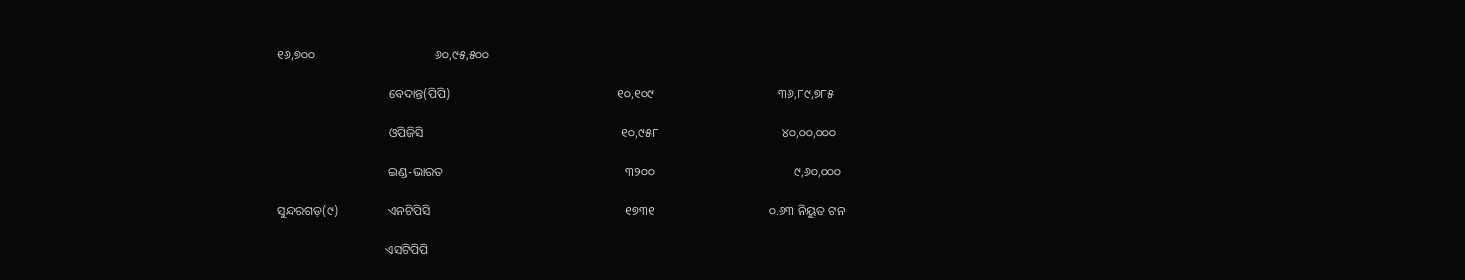୧୬,୭୦୦                                       ୬୦,୯୫,୫୦୦

                                    ବେଦାନ୍ତ(ପିପି)                                                      ୧୦,୧୦୯                                        ୩୬,୮୯,୭୮୫

                                    ଓପିଜିସି                                                                ୧୦,୯୫୮                                        ୪୦,୦୦,୦୦୦

                                    ଇଣ୍ଡ-ଭାରତ                                                           ୩୨୦୦                                             ୯,୬୦,୦୦୦

ସୁନ୍ଦରଗଡ଼(୯)                ଏନଟିପିସି                                                               ୧୭୩୧                                     ୦.୬୩ ନିୟୁତ ଟନ

                                   ଏସଟିପିପି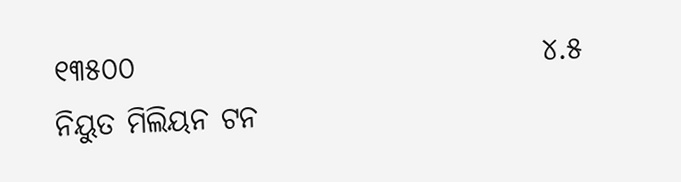୧୩୫୦୦                                  ୪.୫ ନିୟୁତ ମିଲିୟନ ଟନ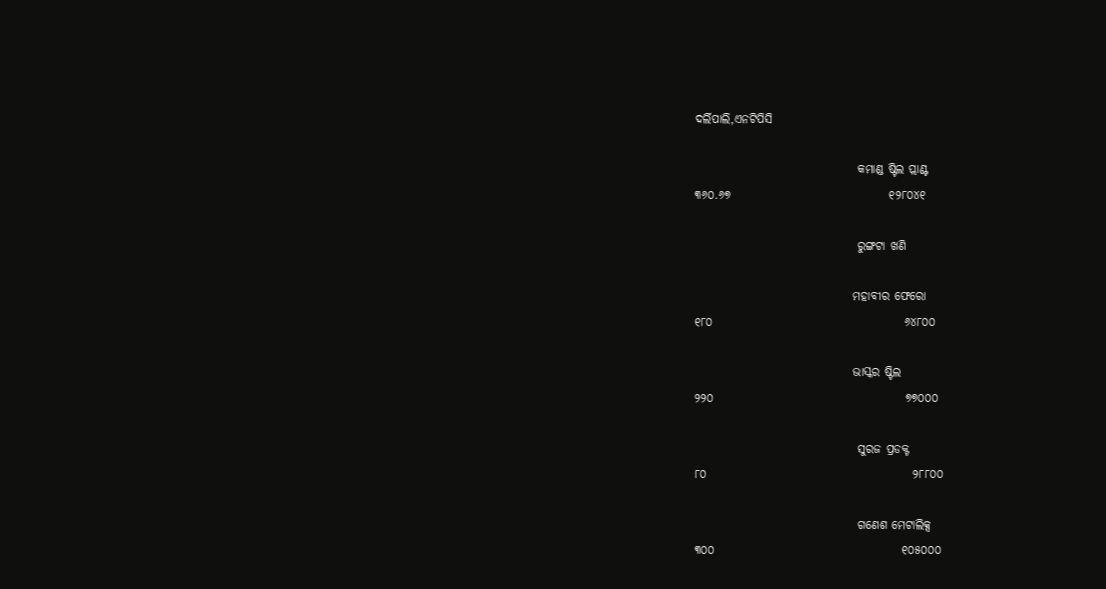ଦର୍ଲିପାଲି,ଏନଟିପିସି

                                  କମାଣ୍ଡ ଷ୍ଟିଲ ପ୍ଲାଣ୍ଟ                                                       ୩୬୦.୬୭                                 ୧୨୮୦୪୧

                                  ରୁଙ୍ଗଟା ଖଣି

                                 ମହାବୀର ଫେରୋ                                                     ୧୮୦                                        ୬୪୮୦୦

                                 ଭାସ୍କର ଷ୍ଟିଲ                                                             ୨୨୦                                        ୭୭୦୦୦

                                  ସୁରଜ ପ୍ରଡକ୍ଟ                                                            ୮୦                                           ୨୮୮୦୦

                                  ଗଣେଶ ମେଟାଲିକ୍ସ                                                    ୩୦୦                                       ୧୦୫୦୦୦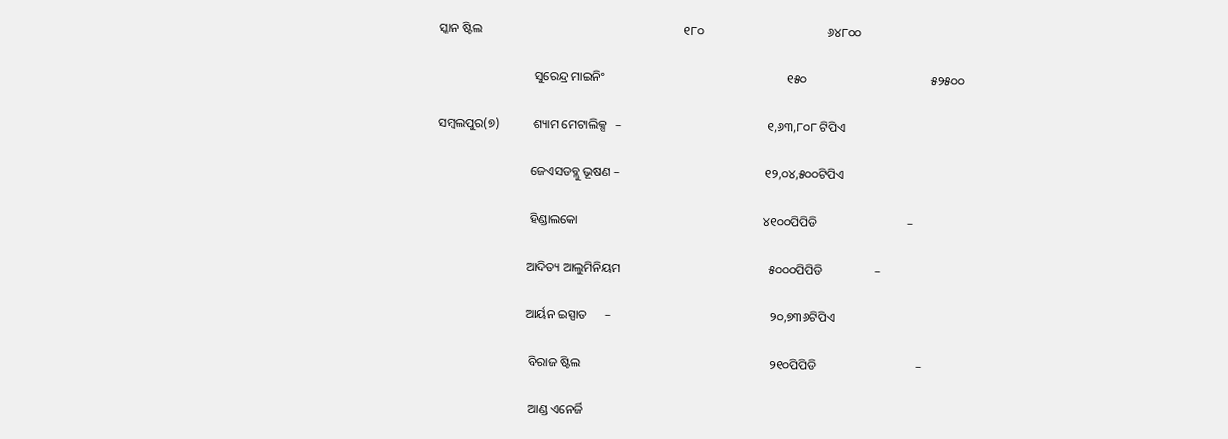ସ୍କାନ ଷ୍ଟିଲ                                                                 ୧୮୦                                        ୬୪୮୦୦

                               ସୁରେନ୍ଦ୍ର ମାଇନିଂ                                                           ୧୫୦                                        ୫୨୫୦୦

ସମ୍ବଲପୁର(୭)           ଶ୍ୟାମ ମେଟାଲିକ୍ସ   –                                               ୧,୬୩,୮୦୮ ଟିପିଏ

                              ଜେଏସଡବ୍ଲୁ ଭୂଷଣ –                                               ୧୨,୦୪,୫୦୦ଟିପିଏ

                              ହିଣ୍ଡାଲକୋ                                                            ୪୧୦୦ପିପିଡି                             –

                             ଆଦିତ୍ୟ ଆଲୁମିନିୟମ                                                ୫୦୦୦ପିପିଡି                 –

                             ଆର୍ୟନ ଇସ୍ପାତ      –                                                   ୨୦,୭୩୬ଟିପିଏ

                              ବିରାଜ ଷ୍ଟିଲ                                                             ୨୧୦ପିପିଡି                                –

                              ଆଣ୍ଡ ଏନେର୍ଜି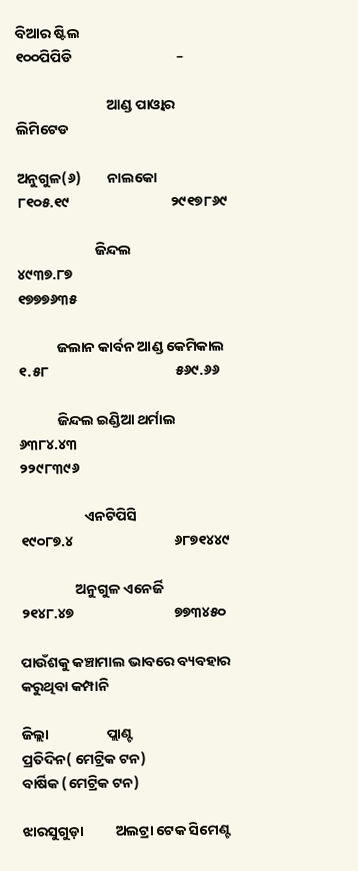ବିଆର ଷ୍ଟିଲ                                                             ୧୦୦ପିପିଡି                                –

                            ଆଣ୍ଡ ପାଓ୍ବାର ଲିମିଟେଡ

ଅନୁଗୁଳ(୬)        ନାଲକୋ                                                                          ୮୧୦୫.୧୯                               ୨୯୧୭୮୬୯

                        ଜିନ୍ଦଲ                                                                              ୪୯୩୭.୮୭                               ୧୭୭୭୬୩୫

            ଜଲାନ କାର୍ବନ ଆଣ୍ଡ କେମିକାଲ                                                             ୧.୫୮                                       ୫୬୯.୬୬

            ଜିନ୍ଦଲ ଇଣ୍ଡିଆ ଥର୍ମାଲ                                                                       ୬୩୮୪.୪୩                               ୨୨୯୮୩୯୬

                    ଏନଟିପିସି                                                                                ୧୯୦୮୭.୪                               ୬୮୭୧୪୪୯

                 ଅନୁଗୁଳ ଏନେର୍ଜି                                                                            ୨୧୪୮.୪୭                               ୭୭୩୪୫୦

ପାଉଁଶକୁ କଞ୍ଚାମାଲ ଭାବରେ ବ୍ୟବହାର କରୁଥିବା କମ୍ପାନି

ଜିଲ୍ଲା                  ପ୍ଲାଣ୍ଟ                                ପ୍ରତିଦିନ( ମେଟ୍ରିକ ଟନ)                                   ବାର୍ଷିକ (ମେଟ୍ରିକ ଟନ)

ଝାରସୁଗୁଡ଼ା          ଅଲଟ୍ରା ଟେକ ସିମେଣ୍ଟ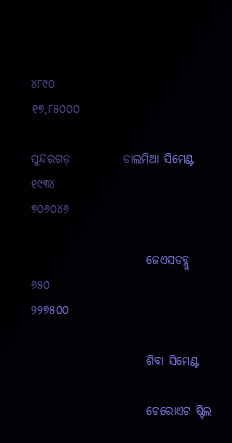୪୮୯୦                                                            ୧୭,୮୫୦୦୦

ସୁନ୍ଦରଗଡ଼           ଡାଲମିଆ ସିମେଣ୍ଟ                      ୧୯୩୪                                                              ୭୦୬୦୪୬

                        ଜେଏସଡବ୍ଲୁ                                ୬୫୦                                                                ୨୨୭୫୦୦

                        ଶିବା ସିମେଣ୍ଟ

                        ଚେରୋଏଟ ଷ୍ଟିଲ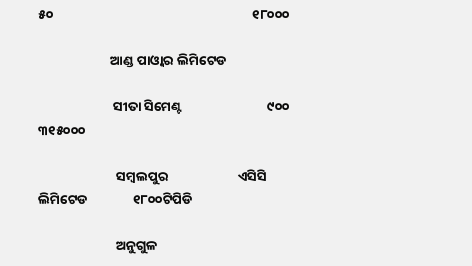୫୦                                                                  ୧୮୦୦୦

                        ଆଣ୍ଡ ପାଓ୍ବାର ଲିମିଟେଡ

                         ସୀତା ସିମେଣ୍ଟ                            ୯୦୦                                                                  ୩୧୫୦୦୦

                          ସମ୍ବଲପୁର                       ଏସିସି ଲିମିଟେଡ               ୧୮୦୦ଟିପିଡି

                          ଅନୁଗୁଳ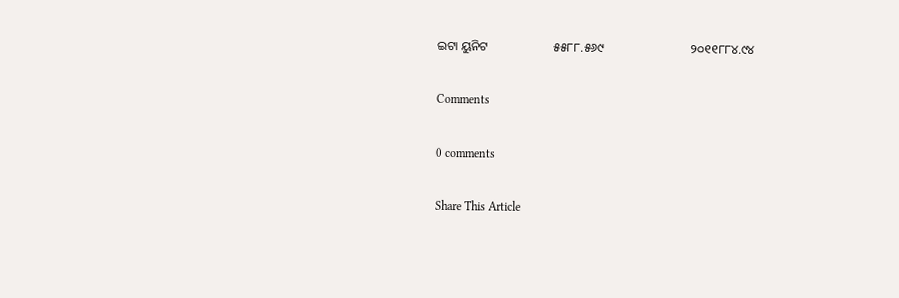ଇଟା ୟୁନିଟ                     ୫୫୮୮.୫୬୯                            ୨୦୧୧୮୮୪.୯୪

Comments

0 comments

Share This Article